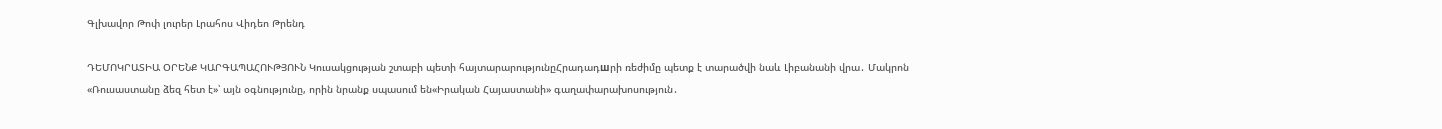Գլխավոր Թոփ լուրեր Լրահոս Վիդեո Թրենդ

ԴԵՄՈԿՐԱՏԻԱ ՕՐԵՆՔ ԿԱՐԳԱՊԱՀՈՒԹՅՈՒՆ Կուսակցության շտաբի պետի հայտարարությունըՀրադադшրի ռեժիմը պետք է տարածվի նաև Լիբանանի վրա․ Մակրոն «Ռուսաստանը ձեզ հետ է»՝ այն օգնությունը, որին նրանք սպասում են«Իրական Հայաստանի» գաղափարախոսություն․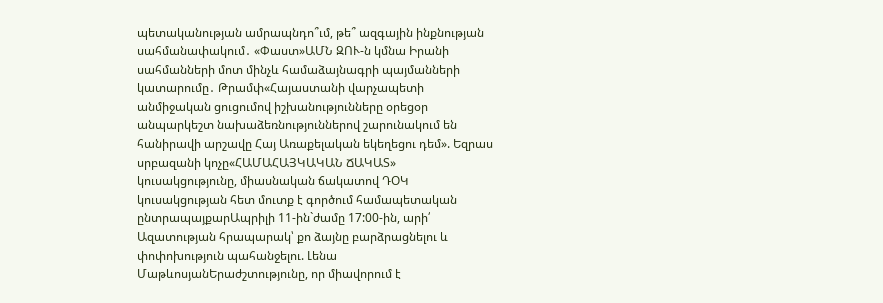պետականության ամրապնդո՞ւմ, թե՞ ազգային ինքնության սահմանափակում․ «Փաստ»ԱՄՆ ԶՈՒ-ն կմնա Իրանի սահմանների մոտ մինչև համաձայնագրի պայմանների կատարումը․ Թրամփ«Հայաստանի վարչապետի անմիջական ցուցումով իշխանությունները օրեցօր անպարկեշտ նախաձեռնություններով շարունակում են հանիրավի արշավը Հայ Առաքելական եկեղեցու դեմ». Եզրաս սրբազանի կոչը«ՀԱՄԱՀԱՅԿԱԿԱՆ ՃԱԿԱՏ» կուսակցությունը, միասնական ճակատով ԴՕԿ կուսակցության հետ մուտք է գործում համապետական ընտրապայքարԱպրիլի 11-ին`ժամը 17:00-ին, արի՛ Ազատության հրապարակ՝ քո ձայնը բարձրացնելու և փոփոխություն պահանջելու. Լենա ՄաթևոսյանԵրաժշտությունը, որ միավորում է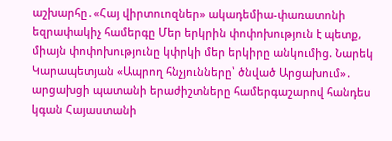աշխարհը․«Հայ վիրտուոզներ» ակադեմիա-փառատոնի եզրափակիչ համերգը Մեր երկրին փոփոխություն է պետք, միայն փոփոխությունը կփրկի մեր երկիրը անկումից. Նարեկ Կարապետյան «Ապրող հնչյունները՝ ծնված Արցախում»․ արցախցի պատանի երաժիշտները համերգաշարով հանդես կգան Հայաստանի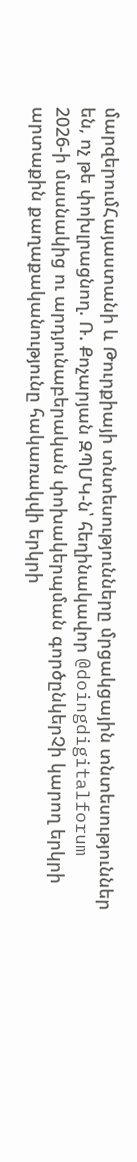մարզերումՀայաստանի և Թուրքիայի տնտեսությունները մրցակցային տնտեսություններ են, ոչ թե փոխլրացնող. Ռ. Քոչարյան ԶՊՄԿ-ն՝ հեղինակավոր @doingdigitalforum 2026-ի մասնակից ու արդյունաբերական փոխակերպման գործընկերՉի կարող երկրի արտաքին քաղաքականությունը հակառակվի երկրի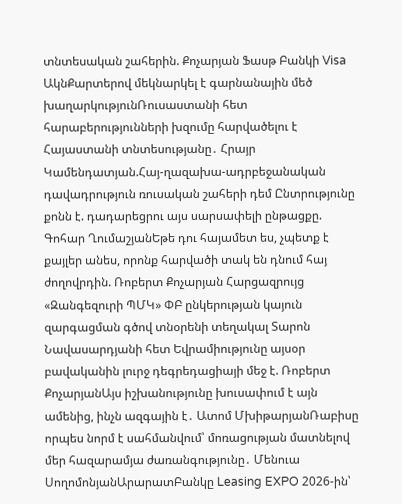տնտեսական շահերին. Քոչարյան Ֆասթ Բանկի Visa ԱկնՔարտերով մեկնարկել է գարնանային մեծ խաղարկությունՌուսաստանի հետ հարաբերությունների խզումը հարվածելու է Հայաստանի տնտեսությանը․ Հրայր Կամենդատյան.Հայ-ղազախա-ադրբեջանական դավադրություն ռուսական շահերի դեմ Ընտրությունը քոնն է. դադարեցրու այս սարսափելի ընթացքը. Գոհար ՂումաշյանԵթե դու հայամետ ես, չպետք է քայլեր անես, որոնք հարվածի տակ են դնում հայ ժողովրդին. Ռոբերտ Քոչարյան Հարցազրույց «Զանգեզուրի ՊՄԿ» ՓԲ ընկերության կայուն զարգացման գծով տնօրենի տեղակալ Տարոն Նավասարդյանի հետ Եվրամիությունը այսօր բավականին լուրջ դեգրեդացիայի մեջ է. Ռոբերտ ՔոչարյանԱյս իշխանությունը խուսափում է այն ամենից, ինչն ազգային է․ Ատոմ ՄխիթարյանՌաբիսը որպես նորմ է սահմանվում՝ մոռացության մատնելով մեր հազարամյա ժառանգությունը․ Մենուա ՍողոմոնյանԱրարատԲանկը Leasing EXPO 2026-ին՝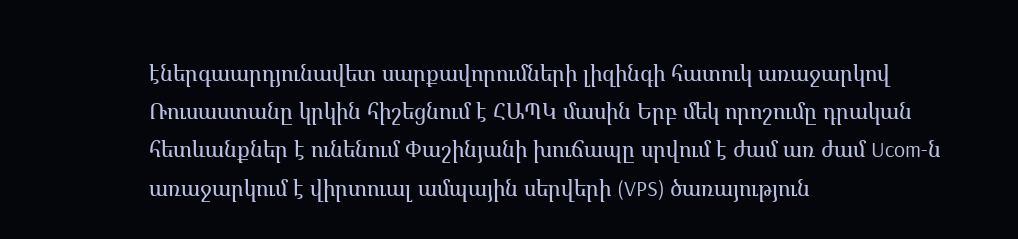էներգաարդյունավետ սարքավորումների լիզինգի հատուկ առաջարկով Ռուսաստանը կրկին հիշեցնում է ՀԱՊԿ մասին Երբ մեկ որոշումը դրական հետևանքներ է ունենում Փաշինյանի խուճապը սրվում է ժամ առ ժամ Ucom-ն առաջարկում է վիրտուալ ամպային սերվերի (VPS) ծառայություն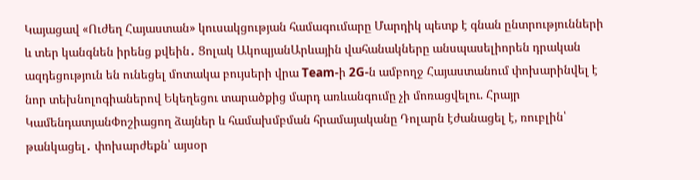Կայացավ «Ուժեղ Հայաստան» կուսակցության համագումարը Մարդիկ պետք է գնան ընտրությունների և տեր կանգնեն իրենց քվեին․ Ցոլակ ԱկոպյանԱրևային վահանակները անսպասելիորեն դրական ազդեցություն են ունեցել մոտակա բույսերի վրա Team-ի 2G-ն ամբողջ Հայաստանում փոխարինվել է նոր տեխնոլոգիաներով Եկեղեցու տարածքից մարդ առևանգումը չի մոռացվելու. Հրայր ԿամենդատյանՓոշիացող ձայներ և համախմբման հրամայականը Դոլարն էժանացել է, ռուբլին՝ թանկացել․ փոխարժեքն՝ այսօր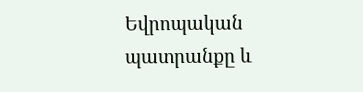Եվրոպական պատրանքը և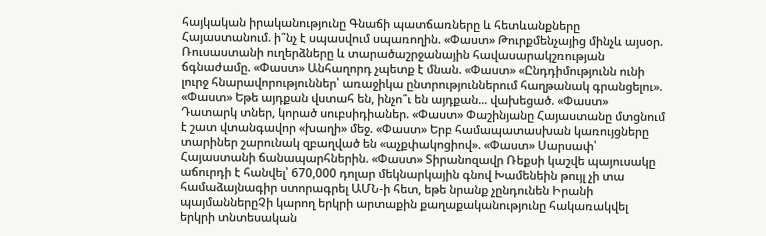հայկական իրականությունը Գնաճի պատճառները և հետևանքները Հայաստանում. ի՞նչ է սպասվում սպառողին. «Փաստ» Թուրքմենչայից մինչև այսօր. Ռուսաստանի ուղերձները և տարածաշրջանային հավասարակշռության ճգնաժամը. «Փաստ» Անհաղորդ չպետք է մնան. «Փաստ» «Ընդդիմությունն ունի լուրջ հնարավորություններ՝ առաջիկա ընտրություններում հաղթանակ գրանցելու». «Փաստ» Եթե այդքան վստահ են, ինչո՞ւ են այդքան... վախեցած. «Փաստ» Դատարկ տներ, կորած սուբսիդիաներ. «Փաստ» Փաշինյանը Հայաստանը մտցնում է շատ վտանգավոր «խաղի» մեջ. «Փաստ» Երբ համապատասխան կառույցները տարիներ շարունակ զբաղված են «աչքփակոցիով». «Փաստ» Սարսափ՝ Հայաստանի ճանապարհներին. «Փաստ» Տիրանոզավր Ռեքսի կաշվե պայուսակը աճուրդի է հանվել՝ 670,000 դոլար մեկնարկային գնով Խամենեին թույլ չի տա համաձայնագիր ստորագրել ԱՄՆ-ի հետ, եթե նրանք չընդունեն Իրանի պայմաններըՉի կարող երկրի արտաքին քաղաքականությունը հակառակվել երկրի տնտեսական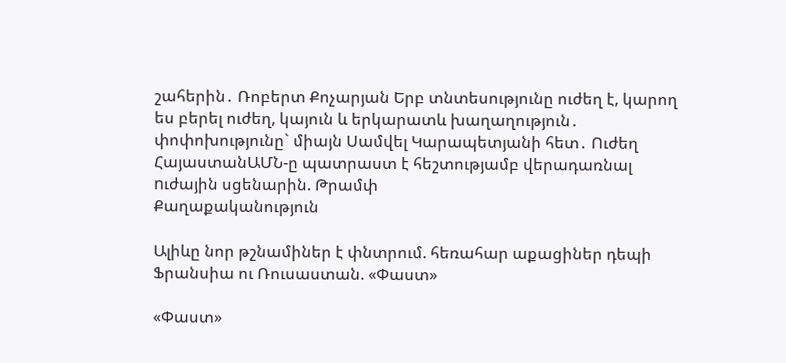շահերին․ Ռոբերտ Քոչարյան Երբ տնտեսությունը ուժեղ է, կարող ես բերել ուժեղ, կայուն և երկարատև խաղաղություն․ փոփոխությունը` միայն Սամվել Կարապետյանի հետ․ Ուժեղ ՀայաստանԱՄՆ-ը պատրաստ է հեշտությամբ վերադառնալ nւժային սցենարին. Թրամփ
Քաղաքականություն

Ալիևը նոր թշնամիներ է փնտրում. հեռահար աքացիներ դեպի Ֆրանսիա ու Ռուսաստան. «Փաստ»

«Փաստ»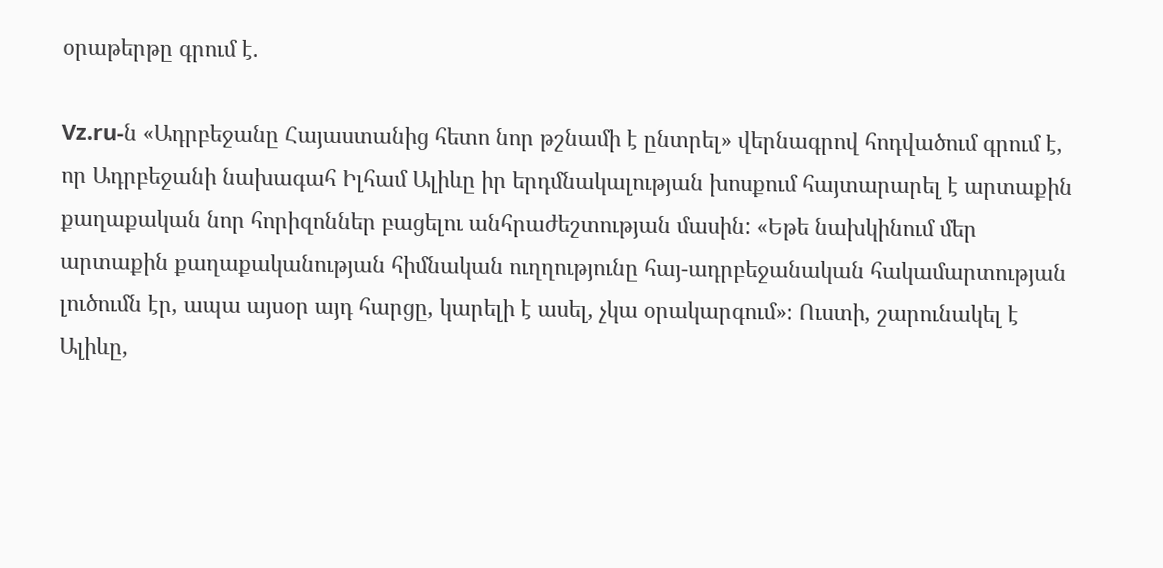օրաթերթը գրում է.

Vz.ru-ն «Ադրբեջանը Հայաստանից հետո նոր թշնամի է ընտրել» վերնագրով հոդվածում գրում է, որ Ադրբեջանի նախագահ Իլհամ Ալիևը իր երդմնակալության խոսքում հայտարարել է արտաքին քաղաքական նոր հորիզոններ բացելու անհրաժեշտության մասին: «Եթե նախկինում մեր արտաքին քաղաքականության հիմնական ուղղությունը հայ-ադրբեջանական հակամարտության լուծումն էր, ապա այսօր այդ հարցը, կարելի է ասել, չկա օրակարգում»։ Ուստի, շարունակել է Ալիևը,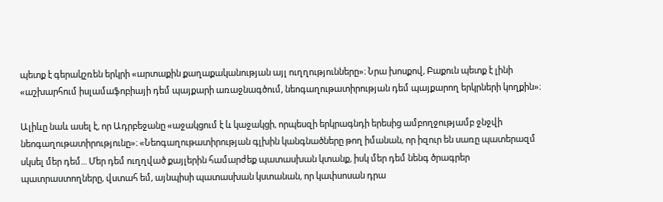պետք է գերակշռեն երկրի «արտաքին քաղաքականության այլ ուղղությունները»։ Նրա խոսքով, Բաքուն պետք է լինի «աշխարհում իսլամաֆոբիայի դեմ պայքարի առաջնագծում, նեոգաղութատիրության դեմ պայքարող երկրների կողքին»։

Ալիևը նաև ասել է, որ Ադրբեջանը «աջակցում է և կաջակցի, որպեսզի երկրագնդի երեսից ամբողջությամբ ջնջվի նեոգաղութատիրությունը»։ «Նեոգաղութատիրության գլխին կանգնածները թող իմանան, որ իզուր են սառը պատերազմ սկսել մեր դեմ... Մեր դեմ ուղղված քայլերին համարժեք պատասխան կտանք, իսկ մեր դեմ նենգ ծրագրեր պատրաստողները, վստահ եմ, այնպիսի պատասխան կստանան, որ կափսոսան դրա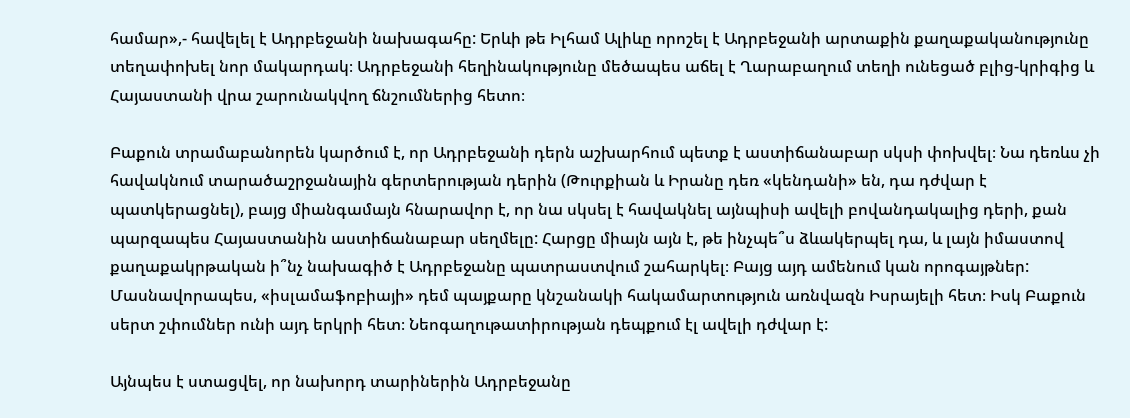համար»,- հավելել է Ադրբեջանի նախագահը: Երևի թե Իլհամ Ալիևը որոշել է Ադրբեջանի արտաքին քաղաքականությունը տեղափոխել նոր մակարդակ։ Ադրբեջանի հեղինակությունը մեծապես աճել է Ղարաբաղում տեղի ունեցած բլից-կրիգից և Հայաստանի վրա շարունակվող ճնշումներից հետո։

Բաքուն տրամաբանորեն կարծում է, որ Ադրբեջանի դերն աշխարհում պետք է աստիճանաբար սկսի փոխվել։ Նա դեռևս չի հավակնում տարածաշրջանային գերտերության դերին (Թուրքիան և Իրանը դեռ «կենդանի» են, դա դժվար է պատկերացնել), բայց միանգամայն հնարավոր է, որ նա սկսել է հավակնել այնպիսի ավելի բովանդակալից դերի, քան պարզապես Հայաստանին աստիճանաբար սեղմելը: Հարցը միայն այն է, թե ինչպե՞ս ձևակերպել դա, և լայն իմաստով քաղաքակրթական ի՞նչ նախագիծ է Ադրբեջանը պատրաստվում շահարկել։ Բայց այդ ամենում կան որոգայթներ: Մասնավորապես, «իսլամաֆոբիայի» դեմ պայքարը կնշանակի հակամարտություն առնվազն Իսրայելի հետ։ Իսկ Բաքուն սերտ շփումներ ունի այդ երկրի հետ։ Նեոգաղութատիրության դեպքում էլ ավելի դժվար է:

Այնպես է ստացվել, որ նախորդ տարիներին Ադրբեջանը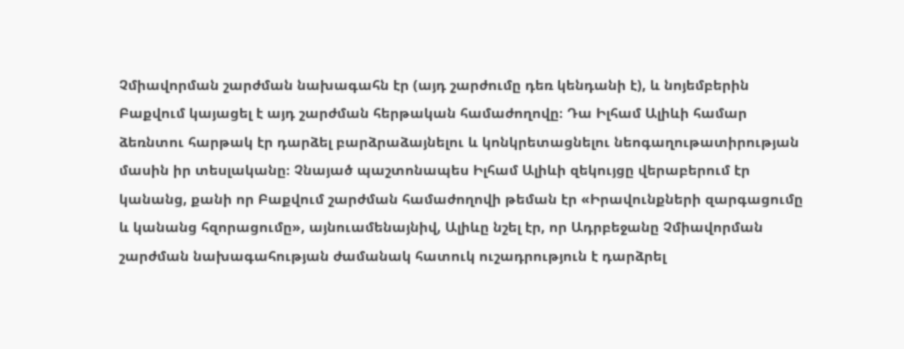Չմիավորման շարժման նախագահն էր (այդ շարժումը դեռ կենդանի է), և նոյեմբերին Բաքվում կայացել է այդ շարժման հերթական համաժողովը։ Դա Իլհամ Ալիևի համար ձեռնտու հարթակ էր դարձել բարձրաձայնելու և կոնկրետացնելու նեոգաղութատիրության մասին իր տեսլականը։ Չնայած պաշտոնապես Իլհամ Ալիևի զեկույցը վերաբերում էր կանանց, քանի որ Բաքվում շարժման համաժողովի թեման էր «Իրավունքների զարգացումը և կանանց հզորացումը», այնուամենայնիվ, Ալիևը նշել էր, որ Ադրբեջանը Չմիավորման շարժման նախագահության ժամանակ հատուկ ուշադրություն է դարձրել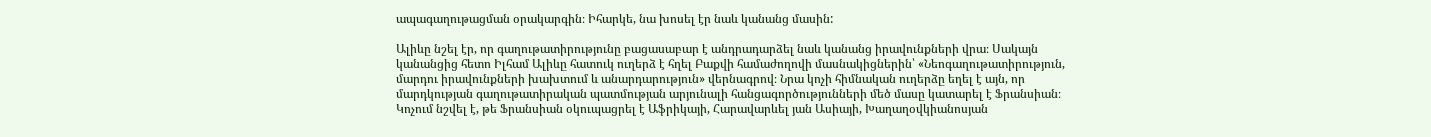ապագաղութացման օրակարգին։ Իհարկե, նա խոսել էր նաև կանանց մասին:

Ալիևը նշել էր, որ գաղութատիրությունը բացասաբար է անդրադարձել նաև կանանց իրավունքների վրա։ Սակայն կանանցից հետո Իլհամ Ալիևը հատուկ ուղերձ է հղել Բաքվի համաժողովի մասնակիցներին՝ «Նեոգաղութատիրություն, մարդու իրավունքների խախտում և անարդարություն» վերնագրով։ Նրա կոչի հիմնական ուղերձը եղել է այն, որ մարդկության գաղութատիրական պատմության արյունալի հանցագործությունների մեծ մասը կատարել է Ֆրանսիան։ Կոչում նշվել է, թե Ֆրանսիան օկուպացրել է Աֆրիկայի, Հարավարևել յան Ասիայի, Խաղաղօվկիանոսյան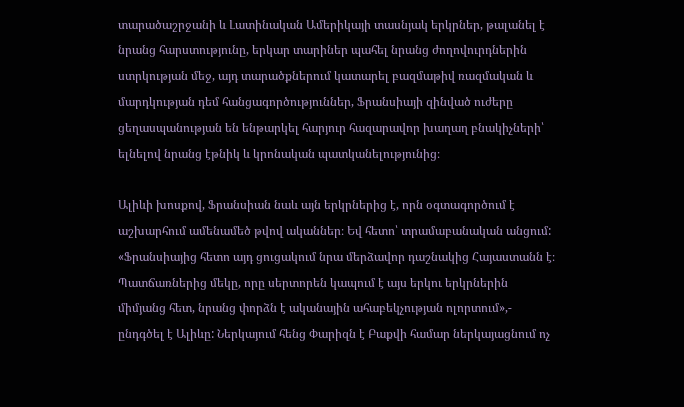տարածաշրջանի և Լատինական Ամերիկայի տասնյակ երկրներ, թալանել է նրանց հարստությունը, երկար տարիներ պահել նրանց ժողովուրդներին ստրկության մեջ, այդ տարածքներում կատարել բազմաթիվ ռազմական և մարդկության դեմ հանցագործություններ, Ֆրանսիայի զինված ուժերը ցեղասպանության են ենթարկել հարյուր հազարավոր խաղաղ բնակիչների՝ ելնելով նրանց էթնիկ և կրոնական պատկանելությունից։

Ալիևի խոսքով, Ֆրանսիան նաև այն երկրներից է, որն օգտագործում է աշխարհում ամենամեծ թվով ականներ։ Եվ հետո՝ տրամաբանական անցում: «Ֆրանսիայից հետո այդ ցուցակում նրա մերձավոր դաշնակից Հայաստանն է։ Պատճառներից մեկը, որը սերտորեն կապում է այս երկու երկրներին միմյանց հետ, նրանց փորձն է ականային ահաբեկչության ոլորտում»,- ընդգծել է Ալիևը: Ներկայում հենց Փարիզն է Բաքվի համար ներկայացնում ոչ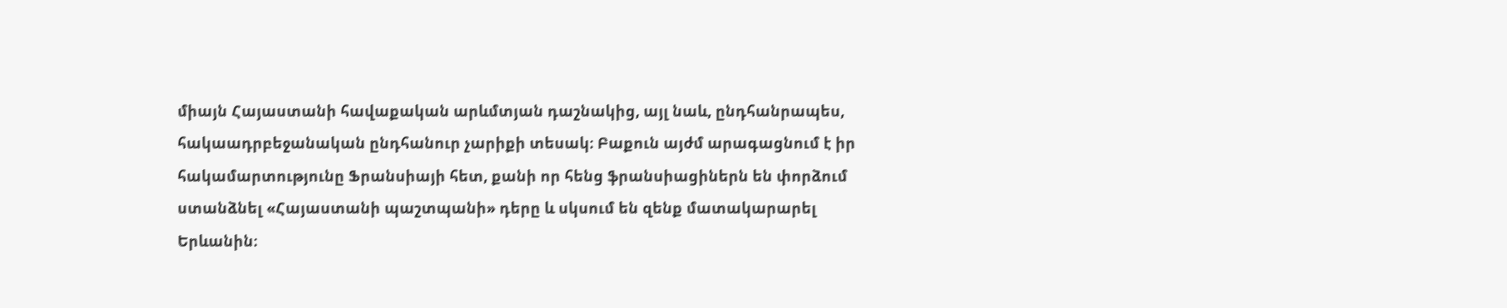միայն Հայաստանի հավաքական արևմտյան դաշնակից, այլ նաև, ընդհանրապես, հակաադրբեջանական ընդհանուր չարիքի տեսակ։ Բաքուն այժմ արագացնում է իր հակամարտությունը Ֆրանսիայի հետ, քանի որ հենց ֆրանսիացիներն են փորձում ստանձնել «Հայաստանի պաշտպանի» դերը և սկսում են զենք մատակարարել Երևանին։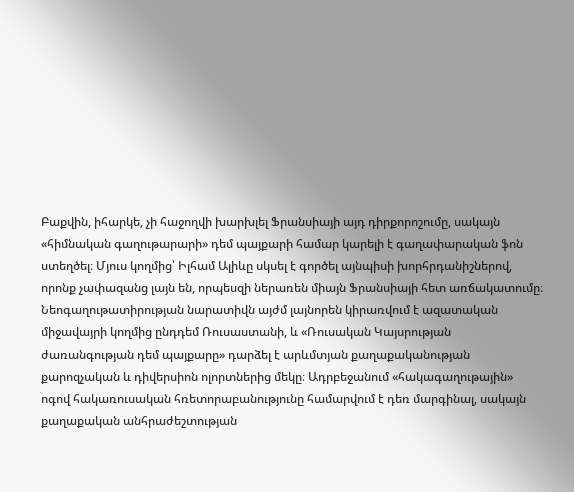Բաքվին, իհարկե, չի հաջողվի խարխլել Ֆրանսիայի այդ դիրքորոշումը, սակայն «հիմնական գաղութարարի» դեմ պայքարի համար կարելի է գաղափարական ֆոն ստեղծել։ Մյուս կողմից՝ Իլհամ Ալիևը սկսել է գործել այնպիսի խորհրդանիշներով, որոնք չափազանց լայն են, որպեսզի ներառեն միայն Ֆրանսիայի հետ առճակատումը։ Նեոգաղութատիրության նարատիվն այժմ լայնորեն կիրառվում է ազատական միջավայրի կողմից ընդդեմ Ռուսաստանի, և «Ռուսական Կայսրության ժառանգության դեմ պայքարը» դարձել է արևմտյան քաղաքականության քարոզչական և դիվերսիոն ոլորտներից մեկը։ Ադրբեջանում «հակագաղութային» ոգով հակառուսական հռետորաբանությունը համարվում է դեռ մարգինալ, սակայն քաղաքական անհրաժեշտության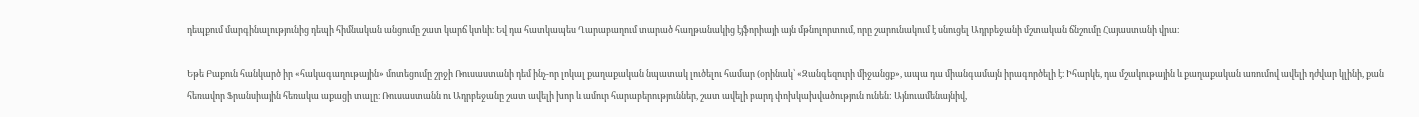դեպքում մարգինալությունից դեպի հիմնական անցումը շատ կարճ կտևի։ Եվ դա հատկապես Ղարաբաղում տարած հաղթանակից էյֆորիայի այն մթնոլորտում, որը շարունակում է սնուցել Ադրբեջանի մշտական ճնշումը Հայաստանի վրա։

Եթե Բաքուն հանկարծ իր «հակագաղութային» մոտեցումը շրջի Ռուսաստանի դեմ ինչ-որ լոկալ քաղաքական նպատակ լուծելու համար (օրինակ՝ «Զանգեզուրի միջանցք», ապա դա միանգամայն իրագործելի է։ Իհարկե, դա մշակութային և քաղաքական առումով ավելի դժվար կլինի, քան հեռավոր Ֆրանսիային հեռակա աքացի տալը։ Ռուսաստանն ու Ադրբեջանը շատ ավելի խոր և ամուր հարաբերություններ, շատ ավելի բարդ փոխկախվածություն ունեն: Այնուամենայնիվ,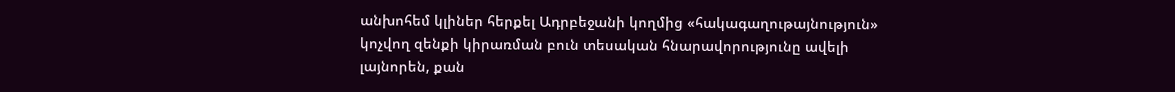անխոհեմ կլիներ հերքել Ադրբեջանի կողմից «հակագաղութայնություն» կոչվող զենքի կիրառման բուն տեսական հնարավորությունը ավելի լայնորեն, քան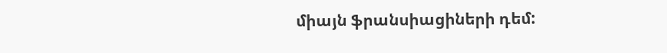միայն ֆրանսիացիների դեմ: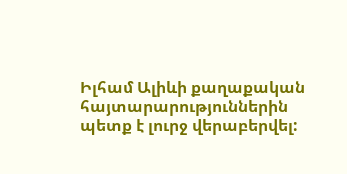Իլհամ Ալիևի քաղաքական հայտարարություններին պետք է լուրջ վերաբերվել: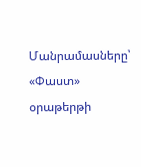Մանրամասները՝ «Փաստ» օրաթերթի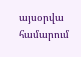այսօրվա համարում